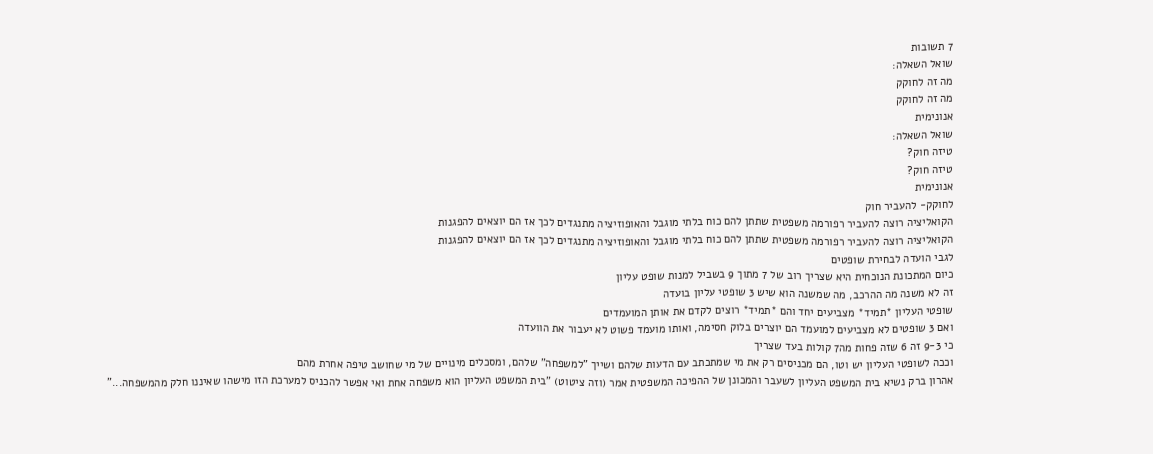7 תשובות
שואל השאלה:
מה זה לחוקק
מה זה לחוקק
אנונימית
שואל השאלה:
טיזה חוק?
טיזה חוק?
אנונימית
לחוקק- להעביר חוק
הקואליציה רוצה להעביר רפורמה משפטית שתתן להם כוח בלתי מוגבל והאופוזיציה מתנגדים לכך אז הם יוצאים להפגנות
הקואליציה רוצה להעביר רפורמה משפטית שתתן להם כוח בלתי מוגבל והאופוזיציה מתנגדים לכך אז הם יוצאים להפגנות
לגבי הועדה לבחירת שופטים
כיום המתכונת הנוכחית היא שצריך רוב של 7 מתוך 9 בשביל למנות שופט עליון
זה לא משנה מה ההרכב, מה שמשנה הוא שיש 3 שופטי עליון בועדה
שופטי העליון *תמיד* מצביעים יחד והם *תמיד* רוצים לקדם את אותן המועמדים
ואם 3 שופטים לא מצביעים למועמד הם יוצרים בלוק חסימה, ואותו מועמד פשוט לא יעבור את הוועדה
כי 9-3 זה 6 שזה פחות מה7 קולות בעד שצריך
וככה לשופטי העליון יש וטו, הם מכניסים רק את מי שמתכתב עם הדעות שלהם ושייך "למשפחה" שלהם, ומסכלים מינויים של מי שחושב טיפה אחרת מהם
אהרון ברק נשיא בית המשפט העליון לשעבר והמכונן של ההפיכה המשפטית אמר (וזה ציטוט) "בית המשפט העליון הוא משפחה אחת ואי אפשר להכניס למערכת הזו מישהו שאיננו חלק מהמשפחה..."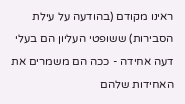ראינו מקודם (בהודעה על עילת הסבירות) ששופטי העליון הם בעלי דעה אחידה - ככה הם משמרים את האחידות שלהם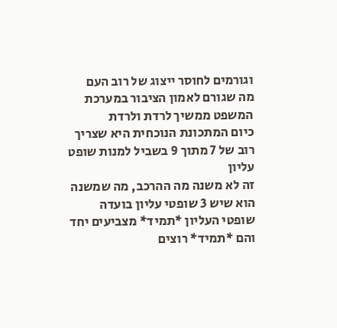וגורמים לחוסר ייצוג של רוב העם
מה שגורם לאמון הציבור במערכת המשפט ממשיך לרדת ולרדת
כיום המתכונת הנוכחית היא שצריך רוב של 7 מתוך 9 בשביל למנות שופט עליון
זה לא משנה מה ההרכב, מה שמשנה הוא שיש 3 שופטי עליון בועדה
שופטי העליון *תמיד* מצביעים יחד והם *תמיד* רוצים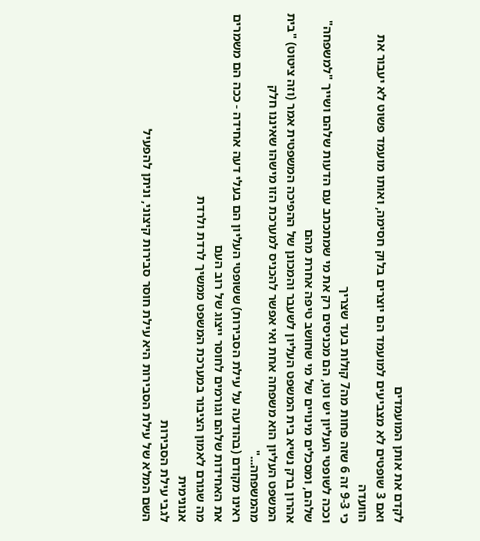לקדם את אותן המועמדים
ואם 3 שופטים לא מצביעים למועמד הם יוצרים בלוק חסימה, ואותו מועמד פשוט לא יעבור את הוועדה
כי 9-3 זה 6 שזה פחות מה7 קולות בעד שצריך
וככה לשופטי העליון יש וטו, הם מכניסים רק את מי שמתכתב עם הדעות שלהם ושייך "למשפחה" שלהם, ומסכלים מינויים של מי שחושב טיפה אחרת מהם
אהרון ברק נשיא בית המשפט העליון לשעבר והמכונן של ההפיכה המשפטית אמר (וזה ציטוט) "בית המשפט העליון הוא משפחה אחת ואי אפשר להכניס למערכת הזו מישהו שאיננו חלק מהמשפחה..."
ראינו מקודם (בהודעה על עילת הסבירות) ששופטי העליון הם בעלי דעה אחידה - ככה הם משמרים את האחידות שלהם וגורמים לחוסר ייצוג של רוב העם
מה שגורם לאמון הציבור במערכת המשפט ממשיך לרדת ולרדת
אנונימית
לגבי עילת הסבירות
השם המלא של עילת הסבירות היא עילת חוסר סבירות קיצוני, וניתן להפעיל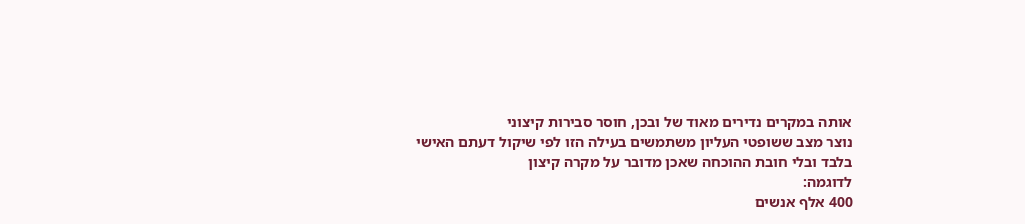אותה במקרים נדירים מאוד של ובכן, חוסר סבירות קיצוני
נוצר מצב ששופטי העליון משתמשים בעילה הזו לפי שיקול דעתם האישי בלבד ובלי חובת ההוכחה שאכן מדובר על מקרה קיצון
לדוגמה:
400 אלף אנשים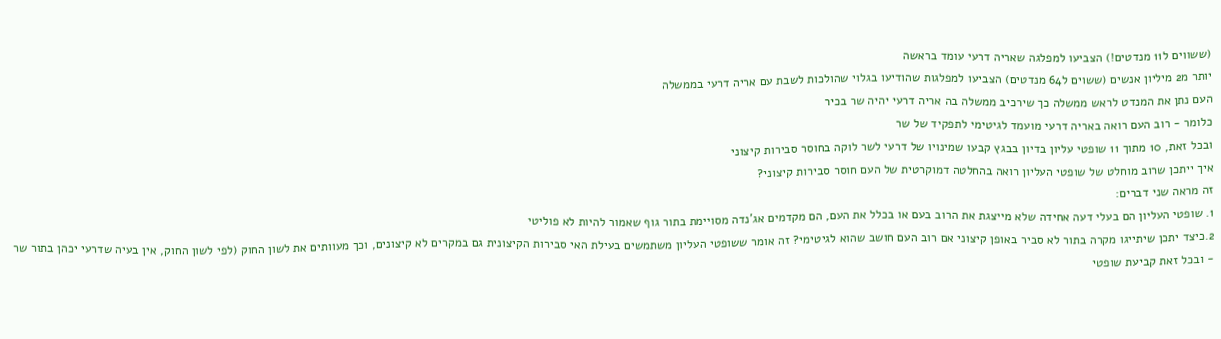(ששווים ל11 מנדטים!) הצביעו למפלגה שאריה דרעי עומד בראשה
יותר מ2 מיליון אנשים (ששוים ל64 מנדטים) הצביעו למפלגות שהודיעו בגלוי שהולכות לשבת עם אריה דרעי בממשלה
העם נתן את המנדט לראש ממשלה כך שירכיב ממשלה בה אריה דרעי יהיה שר בכיר
כלומר - רוב העם רואה באריה דרעי מועמד לגיטימי לתפקיד של שר
ובכל זאת, 10 מתוך 11 שופטי עליון בדיון בבגץ קבעו שמינויו של דרעי לשר לוקה בחוסר סבירות קיצוני
איך ייתכן שרוב מוחלט של שופטי העליון רואה בהחלטה דמוקרטית של העם חוסר סבירות קיצוני?
זה מראה שני דברים:
1. שופטי העליון הם בעלי דעה אחידה שלא מייצגת את הרוב בעם או בכלל את העם, הם מקדמים אג'נדה מסויימת בתור גוף שאמור להיות לא פוליטי
2.כיצד יתכן שיתייגו מקרה בתור לא סביר באופן קיצוני אם רוב העם חושב שהוא לגיטימי? זה אומר ששופטי העליון משתמשים בעילת האי סבירות הקיצונית גם במקרים לא קיצונים, וכך מעוותים את לשון החוק (לפי לשון החוק, אין בעיה שדרעי יכהן בתור שר - ובכל זאת קביעת שופטי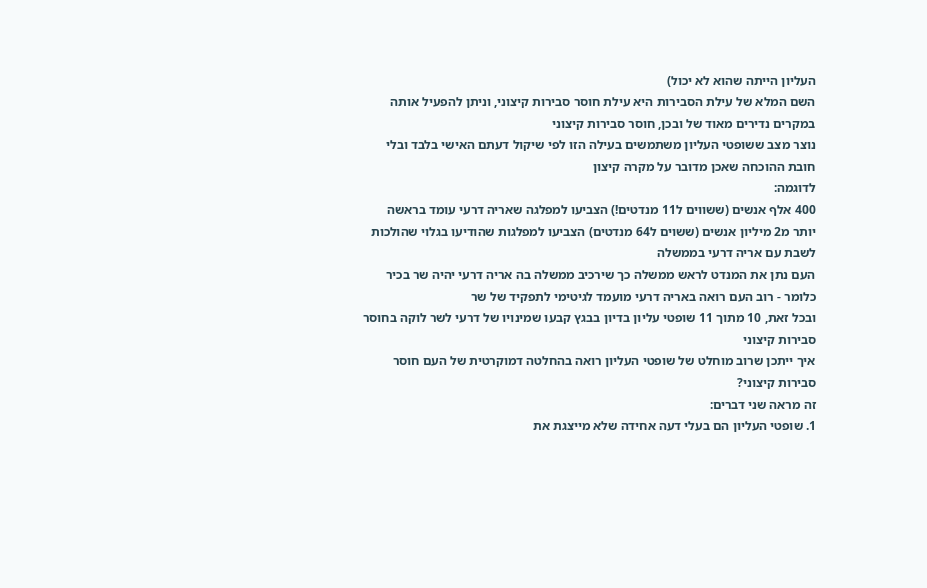העליון הייתה שהוא לא יכול)
השם המלא של עילת הסבירות היא עילת חוסר סבירות קיצוני, וניתן להפעיל אותה במקרים נדירים מאוד של ובכן, חוסר סבירות קיצוני
נוצר מצב ששופטי העליון משתמשים בעילה הזו לפי שיקול דעתם האישי בלבד ובלי חובת ההוכחה שאכן מדובר על מקרה קיצון
לדוגמה:
400 אלף אנשים (ששווים ל11 מנדטים!) הצביעו למפלגה שאריה דרעי עומד בראשה
יותר מ2 מיליון אנשים (ששוים ל64 מנדטים) הצביעו למפלגות שהודיעו בגלוי שהולכות לשבת עם אריה דרעי בממשלה
העם נתן את המנדט לראש ממשלה כך שירכיב ממשלה בה אריה דרעי יהיה שר בכיר
כלומר - רוב העם רואה באריה דרעי מועמד לגיטימי לתפקיד של שר
ובכל זאת, 10 מתוך 11 שופטי עליון בדיון בבגץ קבעו שמינויו של דרעי לשר לוקה בחוסר סבירות קיצוני
איך ייתכן שרוב מוחלט של שופטי העליון רואה בהחלטה דמוקרטית של העם חוסר סבירות קיצוני?
זה מראה שני דברים:
1. שופטי העליון הם בעלי דעה אחידה שלא מייצגת את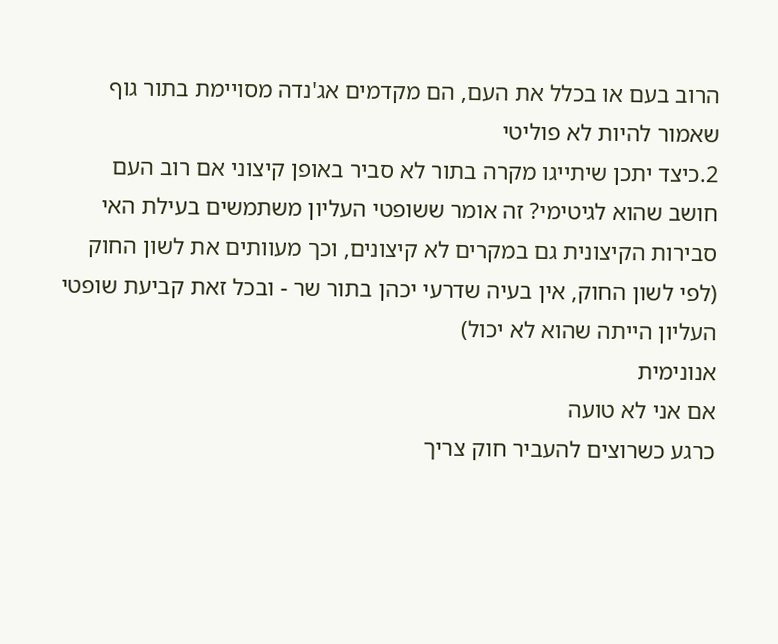הרוב בעם או בכלל את העם, הם מקדמים אג'נדה מסויימת בתור גוף שאמור להיות לא פוליטי
2.כיצד יתכן שיתייגו מקרה בתור לא סביר באופן קיצוני אם רוב העם חושב שהוא לגיטימי? זה אומר ששופטי העליון משתמשים בעילת האי סבירות הקיצונית גם במקרים לא קיצונים, וכך מעוותים את לשון החוק (לפי לשון החוק, אין בעיה שדרעי יכהן בתור שר - ובכל זאת קביעת שופטי העליון הייתה שהוא לא יכול)
אנונימית
אם אני לא טועה
כרגע כשרוצים להעביר חוק צריך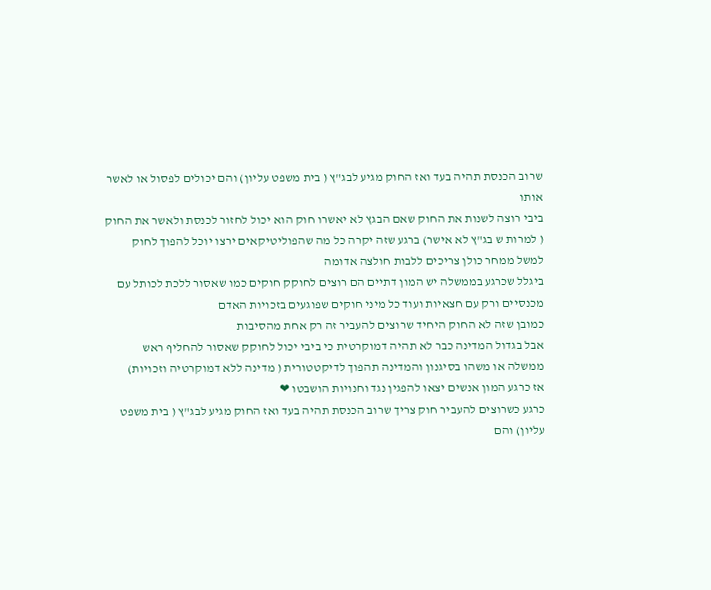שרוב הכנסת תהיה בעד ואז החוק מגיע לבג"ץ ( בית משפט עליון) והם יכולים לפסול או לאשר אותו
ביבי רוצה לשנות את החוק שאם הבגץ לא יאשרו חוק הוא יכול לחזור לכנסת ולאשר את החוק
( למרות ש בג"ץ לא אישר) ברגע שזה יקרה כל מה שהפוליטיקאים ירצו יוכל להפוך לחוק
למשל ממחר כולן צריכים ללבות חולצה אדומה
ביגלל שכרגע בממשלה יש המון דתיים הם רוצים לחוקק חוקים כמו שאסור ללכת לכותל עם מכנסיים ורק עם חצאיות ועוד כל מיני חוקים שפוגעים בזכויות האדם
כמובן שזה לא החוק היחיד שרוצים להעביר זה רק אחת מהסיבות
אבל בגדול המדינה כבר לא תהיה דמוקרטית כי ביבי יכול לחוקק שאסור להחליף ראש ממשלה או משהו בסיגנון והמדינה תהפוך לדיקטטורית ( מדינה ללא דמוקרטיה וזכויות)
אז כרגע המון אנשים יצאו להפגין נגד וחנויות הושבטו ❤
כרגע כשרוצים להעביר חוק צריך שרוב הכנסת תהיה בעד ואז החוק מגיע לבג"ץ ( בית משפט עליון) והם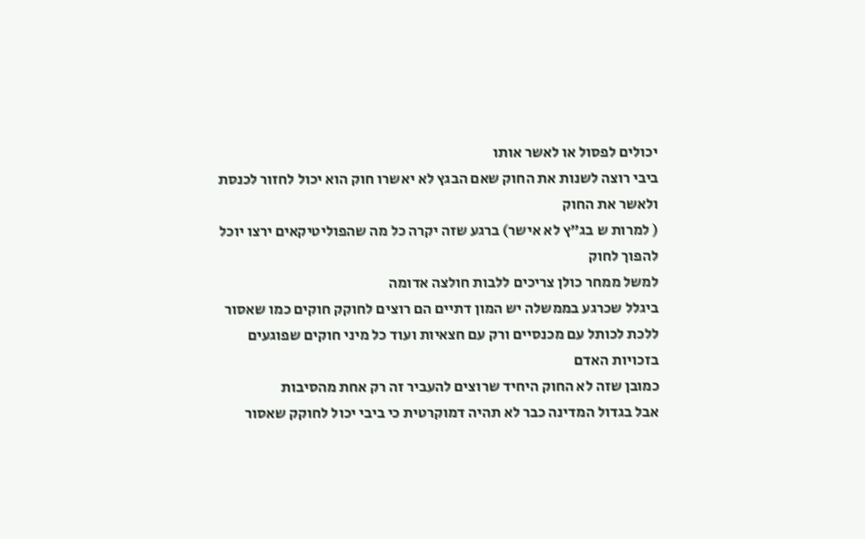יכולים לפסול או לאשר אותו
ביבי רוצה לשנות את החוק שאם הבגץ לא יאשרו חוק הוא יכול לחזור לכנסת ולאשר את החוק
( למרות ש בג"ץ לא אישר) ברגע שזה יקרה כל מה שהפוליטיקאים ירצו יוכל להפוך לחוק
למשל ממחר כולן צריכים ללבות חולצה אדומה
ביגלל שכרגע בממשלה יש המון דתיים הם רוצים לחוקק חוקים כמו שאסור ללכת לכותל עם מכנסיים ורק עם חצאיות ועוד כל מיני חוקים שפוגעים בזכויות האדם
כמובן שזה לא החוק היחיד שרוצים להעביר זה רק אחת מהסיבות
אבל בגדול המדינה כבר לא תהיה דמוקרטית כי ביבי יכול לחוקק שאסור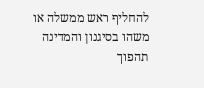להחליף ראש ממשלה או משהו בסיגנון והמדינה תהפוך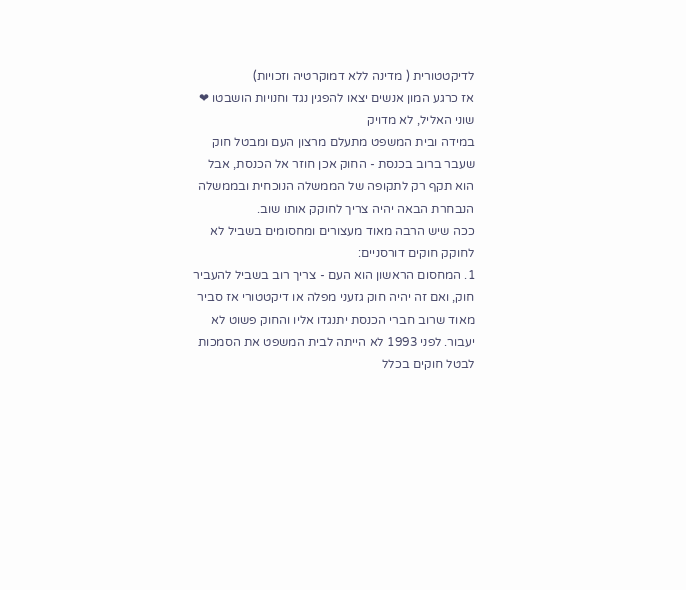לדיקטטורית ( מדינה ללא דמוקרטיה וזכויות)
אז כרגע המון אנשים יצאו להפגין נגד וחנויות הושבטו ❤
שוני האליל, לא מדויק
במידה ובית המשפט מתעלם מרצון העם ומבטל חוק שעבר ברוב בכנסת - החוק אכן חוזר אל הכנסת, אבל הוא תקף רק לתקופה של הממשלה הנוכחית ובממשלה הנבחרת הבאה יהיה צריך לחוקק אותו שוב.
ככה שיש הרבה מאוד מעצורים ומחסומים בשביל לא לחוקק חוקים דורסניים:
1. המחסום הראשון הוא העם - צריך רוב בשביל להעביר חוק, ואם זה יהיה חוק גזעני מפלה או דיקטטורי אז סביר מאוד שרוב חברי הכנסת יתנגדו אליו והחוק פשוט לא יעבור. לפני 1993 לא הייתה לבית המשפט את הסמכות לבטל חוקים בכלל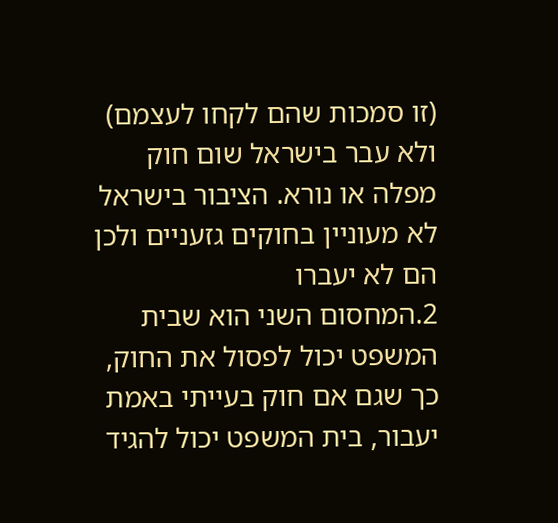(זו סמכות שהם לקחו לעצמם) ולא עבר בישראל שום חוק מפלה או נורא. הציבור בישראל לא מעוניין בחוקים גזעניים ולכן הם לא יעברו
2.המחסום השני הוא שבית המשפט יכול לפסול את החוק, כך שגם אם חוק בעייתי באמת יעבור, בית המשפט יכול להגיד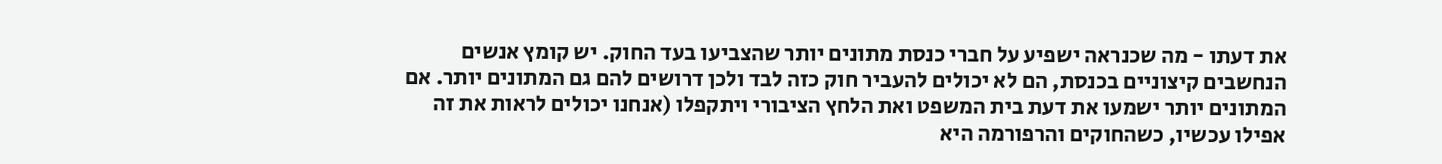את דעתו - מה שכנראה ישפיע על חברי כנסת מתונים יותר שהצביעו בעד החוק. יש קומץ אנשים הנחשבים קיצוניים בכנסת, הם לא יכולים להעביר חוק כזה לבד ולכן דרושים להם גם המתונים יותר. אם המתונים יותר ישמעו את דעת בית המשפט ואת הלחץ הציבורי ויתקפלו (אנחנו יכולים לראות את זה אפילו עכשיו, כשהחוקים והרפורמה היא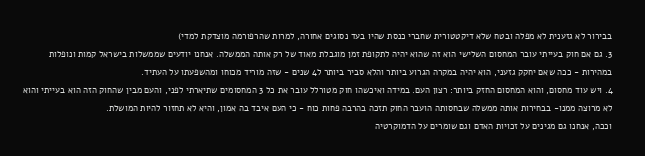בבירור לא גזענית לא מפלה ובטח שלא דיקטטורית שחברי כנסת שהיו בעד נסוגים אחורה, למרות שהרפורמה מוצדקת למדי)
3. גם אם חוק בעייתי עובר המחסום השלישי הוא זה שהוא יהיה לתקופת זמן מוגבלת מאוד של רק אותה הממשלה. אנחנו יודעים שממשלות בישראל קמות ונופלות במהירות - ככה שאם יחקק גזעני, הוא יהיה במקרה הגרוע ביותר והלא סביר ביותר ל4 שנים - שזה מוריד מכוחו ומהשפעתו על העתיד.
4. ויש עוד מחסום, והוא המחסום החזק ביותר: רצון העם. במידה ואיכשהו חוק מטורלל עובר את כל 3 המחסומים שתיארתי לפני, והעם מבין שהחוק הזה הוא בעייתי והוא לא מרוצה ממנו- בבחירות אותה ממשלה שבחסותה הועבר החוק תזכה בהרבה פחות כוח - כי העם איבד בה אמון, והיא לא תחזור להיות המושלת.
וככה, אנחנו גם מגינים על זכויות האדם וגם שומרים על הדמוקרטיה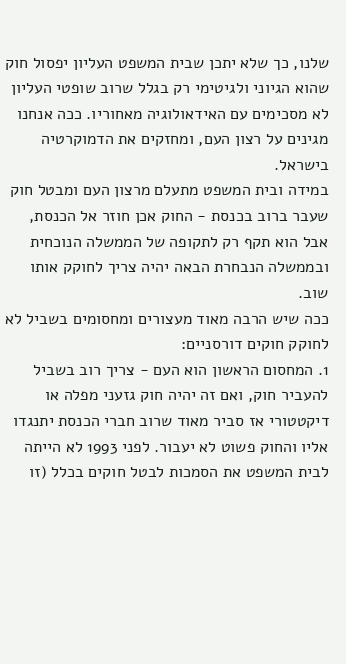שלנו, כך שלא יתכן שבית המשפט העליון יפסול חוק שהוא הגיוני ולגיטימי רק בגלל שרוב שופטי העליון לא מסכימים עם האידאולוגיה מאחוריו. ככה אנחנו מגינים על רצון העם, ומחזקים את הדמוקרטיה בישראל.
במידה ובית המשפט מתעלם מרצון העם ומבטל חוק שעבר ברוב בכנסת - החוק אכן חוזר אל הכנסת, אבל הוא תקף רק לתקופה של הממשלה הנוכחית ובממשלה הנבחרת הבאה יהיה צריך לחוקק אותו שוב.
ככה שיש הרבה מאוד מעצורים ומחסומים בשביל לא לחוקק חוקים דורסניים:
1. המחסום הראשון הוא העם - צריך רוב בשביל להעביר חוק, ואם זה יהיה חוק גזעני מפלה או דיקטטורי אז סביר מאוד שרוב חברי הכנסת יתנגדו אליו והחוק פשוט לא יעבור. לפני 1993 לא הייתה לבית המשפט את הסמכות לבטל חוקים בכלל (זו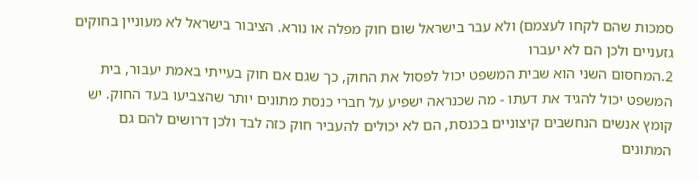סמכות שהם לקחו לעצמם) ולא עבר בישראל שום חוק מפלה או נורא. הציבור בישראל לא מעוניין בחוקים גזעניים ולכן הם לא יעברו
2.המחסום השני הוא שבית המשפט יכול לפסול את החוק, כך שגם אם חוק בעייתי באמת יעבור, בית המשפט יכול להגיד את דעתו - מה שכנראה ישפיע על חברי כנסת מתונים יותר שהצביעו בעד החוק. יש קומץ אנשים הנחשבים קיצוניים בכנסת, הם לא יכולים להעביר חוק כזה לבד ולכן דרושים להם גם המתונים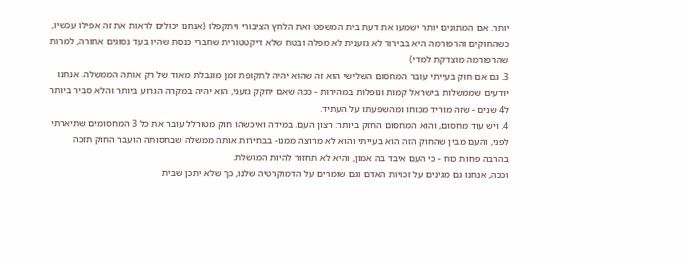יותר. אם המתונים יותר ישמעו את דעת בית המשפט ואת הלחץ הציבורי ויתקפלו (אנחנו יכולים לראות את זה אפילו עכשיו, כשהחוקים והרפורמה היא בבירור לא גזענית לא מפלה ובטח שלא דיקטטורית שחברי כנסת שהיו בעד נסוגים אחורה, למרות שהרפורמה מוצדקת למדי)
3. גם אם חוק בעייתי עובר המחסום השלישי הוא זה שהוא יהיה לתקופת זמן מוגבלת מאוד של רק אותה הממשלה. אנחנו יודעים שממשלות בישראל קמות ונופלות במהירות - ככה שאם יחקק גזעני, הוא יהיה במקרה הגרוע ביותר והלא סביר ביותר ל4 שנים - שזה מוריד מכוחו ומהשפעתו על העתיד.
4. ויש עוד מחסום, והוא המחסום החזק ביותר: רצון העם. במידה ואיכשהו חוק מטורלל עובר את כל 3 המחסומים שתיארתי לפני, והעם מבין שהחוק הזה הוא בעייתי והוא לא מרוצה ממנו- בבחירות אותה ממשלה שבחסותה הועבר החוק תזכה בהרבה פחות כוח - כי העם איבד בה אמון, והיא לא תחזור להיות המושלת.
וככה, אנחנו גם מגינים על זכויות האדם וגם שומרים על הדמוקרטיה שלנו, כך שלא יתכן שבית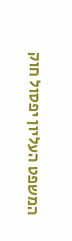המשפט העליון יפסול חוק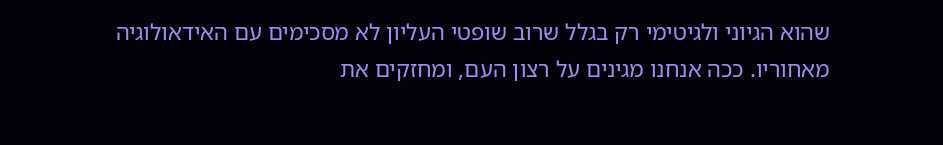שהוא הגיוני ולגיטימי רק בגלל שרוב שופטי העליון לא מסכימים עם האידאולוגיה מאחוריו. ככה אנחנו מגינים על רצון העם, ומחזקים את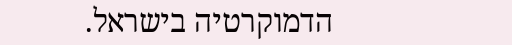הדמוקרטיה בישראל.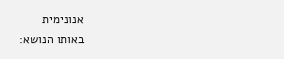אנונימית
באותו הנושא: